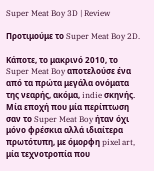Super Meat Boy 3D | Review

Προτιμούμε το Super Meat Boy 2D.

Κάποτε, το μακρινό 2010, το Super Meat Boy αποτελούσε ένα από τα πρώτα μεγάλα ονόματα της νεαρής, ακόμα, indie σκηνής. Μία εποχή που μία περίπτωση σαν το Super Meat Boy ήταν όχι μόνο φρέσκια αλλά ιδιαίτερα πρωτότυπη, με όμορφη pixel art, μία τεχνοτροπία που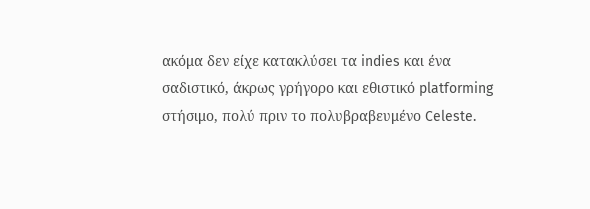ακόμα δεν είχε κατακλύσει τα indies και ένα σαδιστικό, άκρως γρήγορο και εθιστικό platforming στήσιμο, πολύ πριν το πολυβραβευμένο Celeste.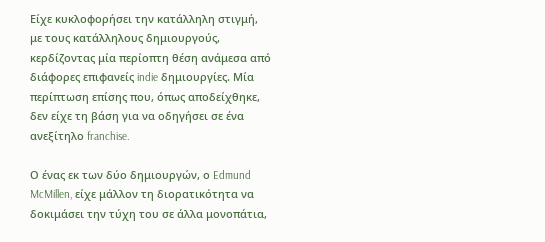Είχε κυκλοφορήσει την κατάλληλη στιγμή, με τους κατάλληλους δημιουργούς, κερδίζοντας μία περίοπτη θέση ανάμεσα από διάφορες επιφανείς indie δημιουργίες. Μία περίπτωση επίσης που, όπως αποδείχθηκε, δεν είχε τη βάση για να οδηγήσει σε ένα ανεξίτηλο franchise.

Ο ένας εκ των δύο δημιουργών, ο Edmund McMillen, είχε μάλλον τη διορατικότητα να δοκιμάσει την τύχη του σε άλλα μονοπάτια,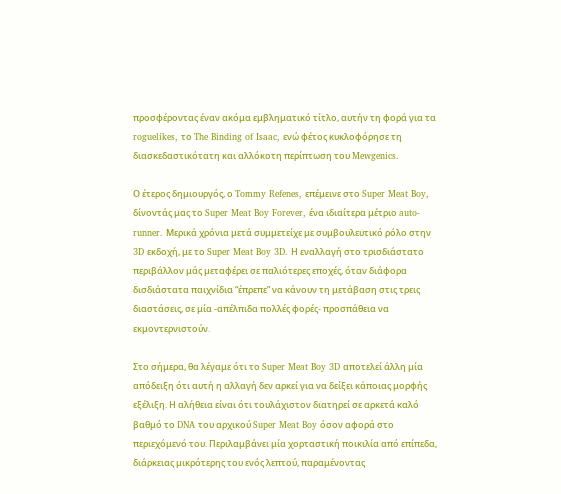προσφέροντας έναν ακόμα εμβληματικό τίτλο, αυτήν τη φορά για τα roguelikes, το The Binding of Isaac, ενώ φέτος κυκλοφόρησε τη διασκεδαστικότατη και αλλόκοτη περίπτωση του Mewgenics.

Ο έτερος δημιουργός, ο Tommy Refenes, επέμεινε στο Super Meat Boy, δίνοντάς μας το Super Meat Boy Forever, ένα ιδιαίτερα μέτριο auto-runner. Μερικά χρόνια μετά συμμετείχε με συμβουλευτικό ρόλο στην 3D εκδοχή, με το Super Meat Boy 3D. Η εναλλαγή στο τρισδιάστατο περιβάλλον μάς μεταφέρει σε παλιότερες εποχές, όταν διάφορα δισδιάστατα παιχνίδια “έπρεπε” να κάνουν τη μετάβαση στις τρεις διαστάσεις, σε μία -απέλπιδα πολλές φορές- προσπάθεια να εκμοντερνιστούν.

Στο σήμερα, θα λέγαμε ότι το Super Meat Boy 3D αποτελεί άλλη μία απόδειξη ότι αυτή η αλλαγή δεν αρκεί για να δείξει κάποιας μορφής εξέλιξη. Η αλήθεια είναι ότι τουλάχιστον διατηρεί σε αρκετά καλό βαθμό το DNA του αρχικού Super Meat Boy όσον αφορά στο περιεχόμενό του. Περιλαμβάνει μία χορταστική ποικιλία από επίπεδα, διάρκειας μικρότερης του ενός λεπτού, παραμένοντας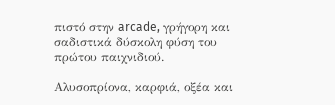πιστό στην arcade, γρήγορη και σαδιστικά δύσκολη φύση του πρώτου παιχνιδιού.

Αλυσοπρίονα, καρφιά, οξέα και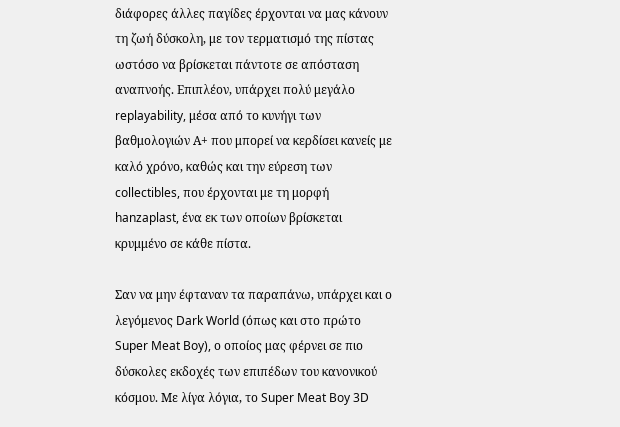διάφορες άλλες παγίδες έρχονται να μας κάνουν τη ζωή δύσκολη, με τον τερματισμό της πίστας ωστόσο να βρίσκεται πάντοτε σε απόσταση αναπνοής. Επιπλέον, υπάρχει πολύ μεγάλο replayability, μέσα από το κυνήγι των βαθμολογιών Α+ που μπορεί να κερδίσει κανείς με καλό χρόνο, καθώς και την εύρεση των collectibles, που έρχονται με τη μορφή hanzaplast, ένα εκ των οποίων βρίσκεται κρυμμένο σε κάθε πίστα.

Σαν να μην έφταναν τα παραπάνω, υπάρχει και ο λεγόμενος Dark World (όπως και στο πρώτο Super Meat Boy), ο οποίος μας φέρνει σε πιο δύσκολες εκδοχές των επιπέδων του κανονικού κόσμου. Με λίγα λόγια, το Super Meat Boy 3D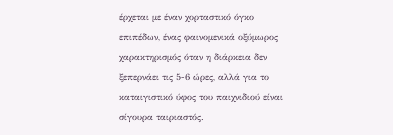έρχεται με έναν χορταστικό όγκο επιπέδων, ένας φαινομενικά οξύμωρος χαρακτηρισμός όταν η διάρκεια δεν ξεπερνάει τις 5-6 ώρες, αλλά για το καταιγιστικό ύφος του παιχνιδιού είναι σίγουρα ταιριαστός.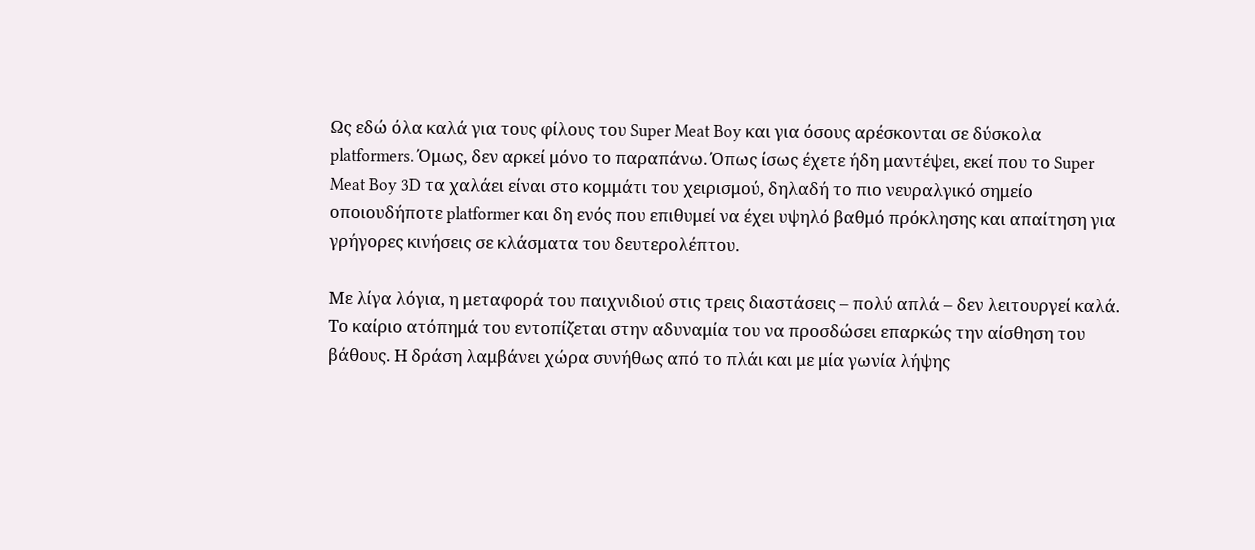Ως εδώ όλα καλά για τους φίλους του Super Meat Boy και για όσους αρέσκονται σε δύσκολα platformers. Όμως, δεν αρκεί μόνο το παραπάνω. Όπως ίσως έχετε ήδη μαντέψει, εκεί που το Super Meat Boy 3D τα χαλάει είναι στο κομμάτι του χειρισμού, δηλαδή το πιο νευραλγικό σημείο οποιουδήποτε platformer και δη ενός που επιθυμεί να έχει υψηλό βαθμό πρόκλησης και απαίτηση για γρήγορες κινήσεις σε κλάσματα του δευτερολέπτου.

Με λίγα λόγια, η μεταφορά του παιχνιδιού στις τρεις διαστάσεις – πολύ απλά – δεν λειτουργεί καλά. Το καίριο ατόπημά του εντοπίζεται στην αδυναμία του να προσδώσει επαρκώς την αίσθηση του βάθους. Η δράση λαμβάνει χώρα συνήθως από το πλάι και με μία γωνία λήψης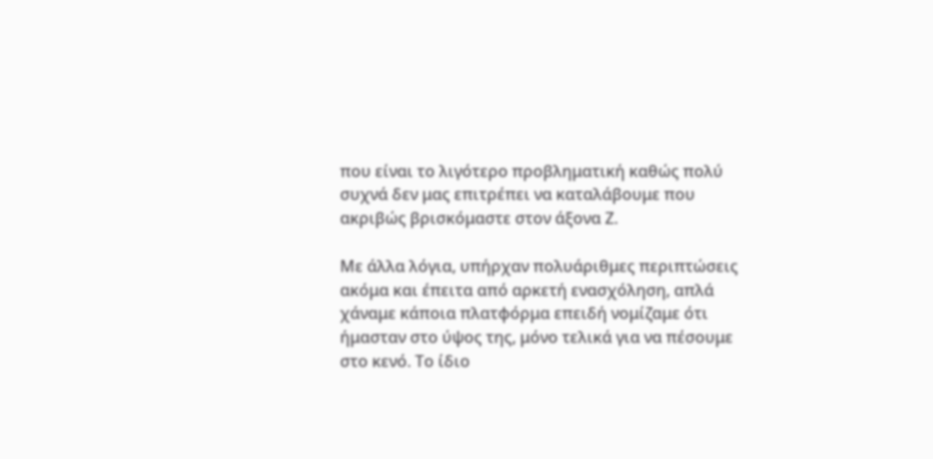που είναι το λιγότερο προβληματική καθώς πολύ συχνά δεν μας επιτρέπει να καταλάβουμε που ακριβώς βρισκόμαστε στον άξονα Ζ.

Με άλλα λόγια, υπήρχαν πολυάριθμες περιπτώσεις ακόμα και έπειτα από αρκετή ενασχόληση, απλά χάναμε κάποια πλατφόρμα επειδή νομίζαμε ότι ήμασταν στο ύψος της, μόνο τελικά για να πέσουμε στο κενό. Το ίδιο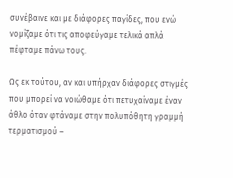συνέβαινε και με διάφορες παγίδες, που ενώ νομίζαμε ότι τις αποφεύγαμε τελικά απλά πέφταμε πάνω τους.

Ως εκ τούτου, αν και υπήρχαν διάφορες στιγμές που μπορεί να νοιώθαμε ότι πετυχαίναμε έναν άθλο όταν φτάναμε στην πολυπόθητη γραμμή τερματισμού –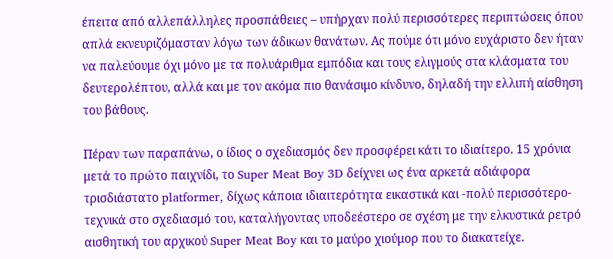έπειτα από αλλεπάλληλες προσπάθειες – υπήρχαν πολύ περισσότερες περιπτώσεις όπου απλά εκνευριζόμασταν λόγω των άδικων θανάτων. Ας πούμε ότι μόνο ευχάριστο δεν ήταν να παλεύουμε όχι μόνο με τα πολυάριθμα εμπόδια και τους ελιγμούς στα κλάσματα του δευτερολέπτου, αλλά και με τον ακόμα πιο θανάσιμο κίνδυνο, δηλαδή την ελλιπή αίσθηση του βάθους.

Πέραν των παραπάνω, ο ίδιος ο σχεδιασμός δεν προσφέρει κάτι το ιδιαίτερο. 15 χρόνια μετά το πρώτο παιχνίδι, το Super Meat Boy 3D δείχνει ως ένα αρκετά αδιάφορα τρισδιάστατο platformer, δίχως κάποια ιδιαιτερότητα εικαστικά και -πολύ περισσότερο- τεχνικά στο σχεδιασμό του, καταλήγοντας υποδεέστερο σε σχέση με την ελκυστικά ρετρό αισθητική του αρχικού Super Meat Boy και το μαύρο χιούμορ που το διακατείχε.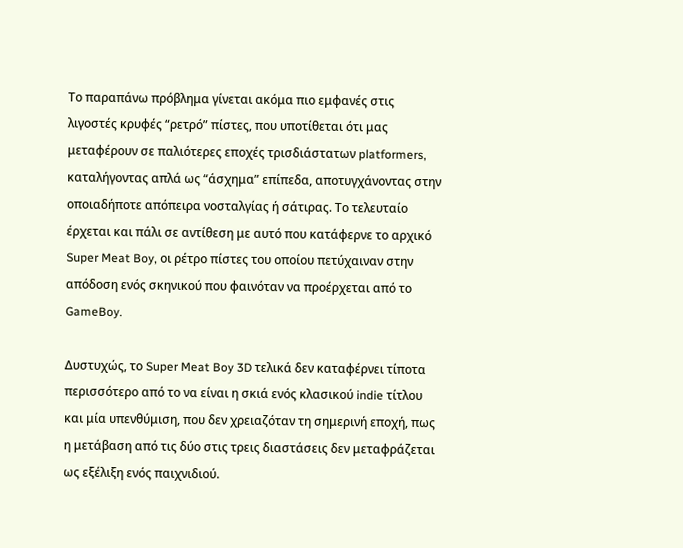Το παραπάνω πρόβλημα γίνεται ακόμα πιο εμφανές στις λιγοστές κρυφές “ρετρό” πίστες, που υποτίθεται ότι μας μεταφέρουν σε παλιότερες εποχές τρισδιάστατων platformers, καταλήγοντας απλά ως “άσχημα” επίπεδα, αποτυγχάνοντας στην οποιαδήποτε απόπειρα νοσταλγίας ή σάτιρας. Το τελευταίο έρχεται και πάλι σε αντίθεση με αυτό που κατάφερνε το αρχικό Super Meat Boy, οι ρέτρο πίστες του οποίου πετύχαιναν στην απόδοση ενός σκηνικού που φαινόταν να προέρχεται από το GameBoy.

Δυστυχώς, το Super Meat Boy 3D τελικά δεν καταφέρνει τίποτα περισσότερο από το να είναι η σκιά ενός κλασικού indie τίτλου και μία υπενθύμιση, που δεν χρειαζόταν τη σημερινή εποχή, πως η μετάβαση από τις δύο στις τρεις διαστάσεις δεν μεταφράζεται ως εξέλιξη ενός παιχνιδιού.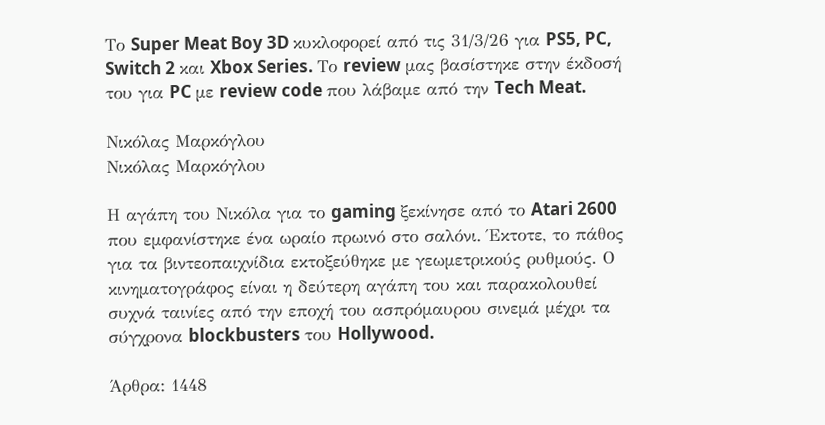Το Super Meat Boy 3D κυκλοφορεί από τις 31/3/26 για PS5, PC, Switch 2 και Xbox Series. Το review μας βασίστηκε στην έκδοσή του για PC με review code που λάβαμε από την Tech Meat.

Νικόλας Μαρκόγλου
Νικόλας Μαρκόγλου

Η αγάπη του Νικόλα για το gaming ξεκίνησε από το Atari 2600 που εμφανίστηκε ένα ωραίο πρωινό στο σαλόνι. Έκτοτε, το πάθος για τα βιντεοπαιχνίδια εκτοξεύθηκε με γεωμετρικούς ρυθμούς. Ο κινηματογράφος είναι η δεύτερη αγάπη του και παρακολουθεί συχνά ταινίες από την εποχή του ασπρόμαυρου σινεμά μέχρι τα σύγχρονα blockbusters του Hollywood.

Άρθρα: 1448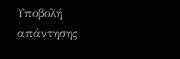Υποβολή απάντησης